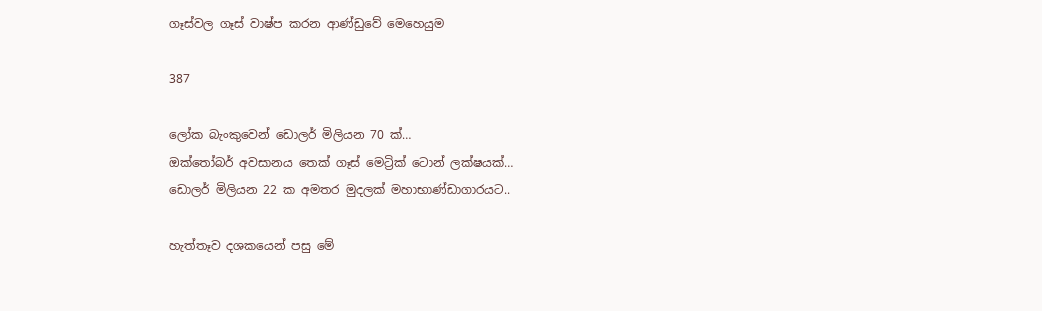ගෑස්වල ගෑස් වාෂ්ප කරන ආණ්ඩුවේ මෙහෙයුම

387

ලෝක බැංකුවෙන් ඩොලර් මිලියන 70 ක්…
ඔක්තෝබර් අවසානය තෙක් ගෑස් මෙට්‍රික් ටොන් ලක්ෂයක්…
ඩොලර් මිලියන 22 ක අමතර මුදලක් මහාභාණ්ඩාගාරයට..

හැත්තෑව දශකයෙන් පසු මේ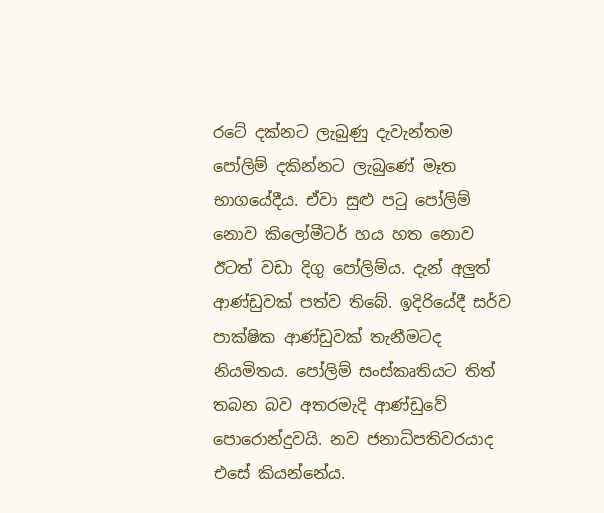රටේ දක්නට ලැබුණු දැවැන්තම පෝලිම් දකින්නට ලැබුණේ මෑත භාගයේදීය. ඒවා සුළු පටු පෝලිම් නොව කිලෝමීටර් හය හත නොව ඊටත් වඩා දිගු පෝලිම්ය. දැන් අලුත් ආණ්ඩුවක් පත්ව තිබේ. ඉදිරියේදී සර්ව පාක්ෂික ආණ්ඩුවක් තැනීමටද නියමිතය. පෝලිම් සංස්කෘතියට තිත් තබන බව අතරමැදි ආණ්ඩුවේ පොරොන්දුවයි. නව ජනාධිපතිවරයාද එසේ කියන්නේය.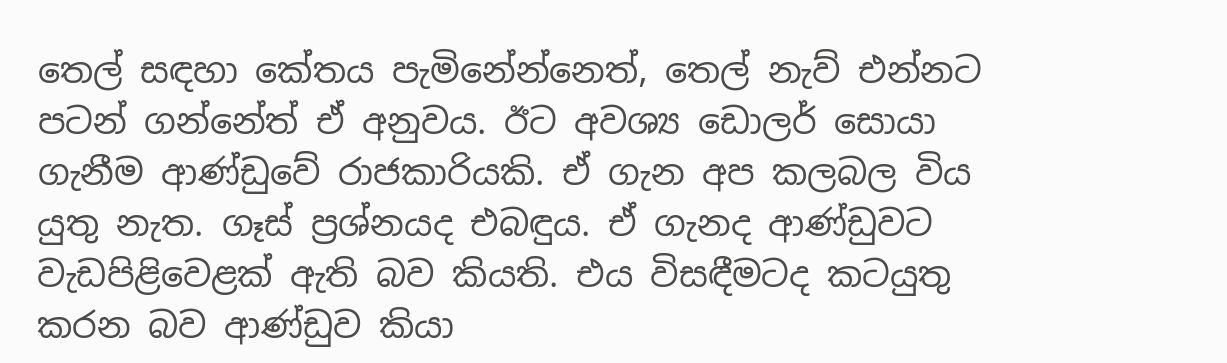තෙල් සඳහා කේතය පැමිනේන්නෙත්, තෙල් නැව් එන්නට පටන් ගන්නේත් ඒ අනුවය. ඊට අවශ්‍ය ඩොලර් සොයා ගැනීම ආණ්ඩුවේ රාජකාරියකි. ඒ ගැන අප කලබල විය යුතු නැත. ගෑස් ප්‍රශ්නයද එබඳුය. ඒ ගැනද ආණ්ඩුවට වැඩපිළිවෙළක් ඇති බව කියති. එය විසඳීමටද කටයුතු කරන බව ආණ්ඩුව කියා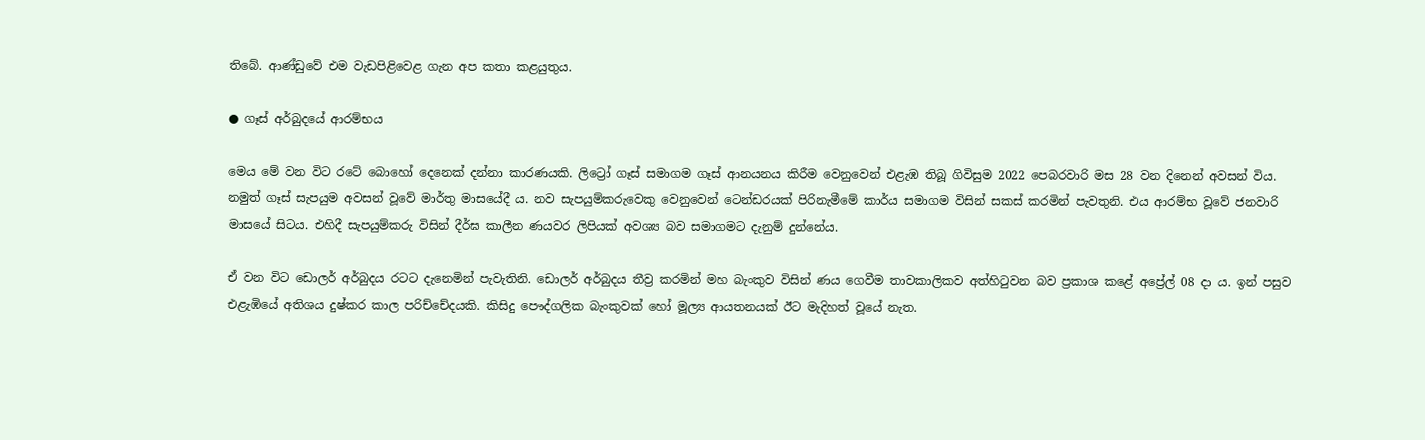තිබේ. ආණ්ඩුවේ එම වැඩපිළිවෙළ ගැන අප කතා කළයුතුය.

● ගෑස් අර්බුදයේ ආරම්භය

මෙය මේ වන විට රටේ බොහෝ දෙනෙක් දන්නා කාරණයකි. ලිට්‍රෝ ගෑස් සමාගම ගෑස් ආනයනය කිරීම වෙනුවෙන් එළැඹ තිබූ ගිවිසුම 2022 පෙබරවාරි මස 28 වන දිනෙන් අවසන් විය. නමුත් ගෑස් සැපයුම අවසන් වූවේ මාර්තු මාසයේදී ය. නව සැපයුම්කරුවෙකු වෙනුවෙන් ටෙන්ඩරයක් පිරිනැමීමේ කාර්ය සමාගම විසින් සකස් කරමින් පැවතුනි. එය ආරම්භ වූවේ ජනවාරි මාසයේ සිටය. එහිදී සැපයුම්කරු විසින් දීර්ඝ කාලීන ණයවර ලිපියක් අවශ්‍ය බව සමාගමට දැනුම් දුන්නේය.

ඒ වන විට ඩොලර් අර්බුදය රටට දැනෙමින් පැවැතිනි. ඩොලර් අර්බුදය තීව්‍ර කරමින් මහ බැංකුව විසින් ණය ගෙවීම තාවකාලිකව අත්හිටුවන බව ප්‍රකාශ කළේ අප්‍රේල් 08 දා ය. ඉන් පසුව එළැඹියේ අතිශය දුෂ්කර කාල පරිච්චේදයකි. කිසිදු පෞද්ගලික බැංකුවක් හෝ මූල්‍ය ආයතනයක් ඊට මැදිහත් වූයේ නැත.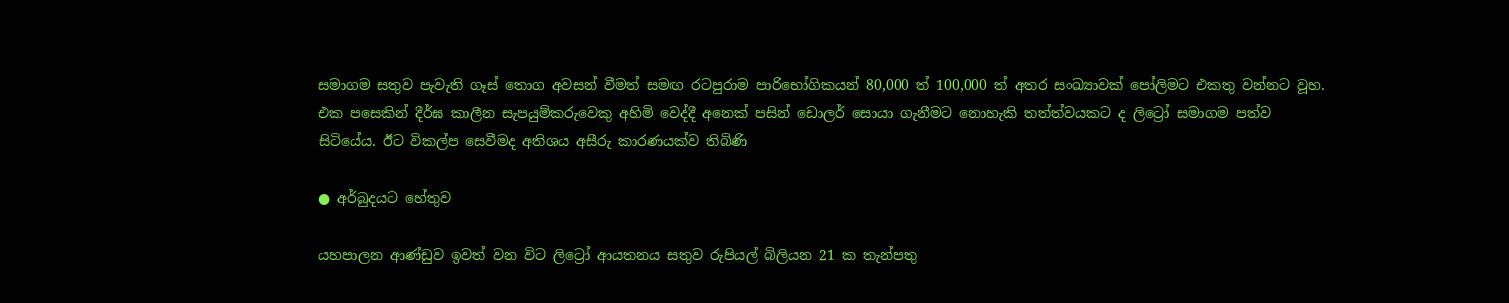සමාගම සතුව පැවැති ගෑස් තොග අවසන් වීමත් සමඟ රටපුරාම පාරිභෝගිකයන් 80,000 ත් 100,000 ත් අතර සංඛ්‍යාවක් පෝලිමට එකතු වන්නට වූහ. එක පසෙකින් දීර්ඝ කාලීන සැපයුම්කරුවෙකු අහිමි වෙද්දී අනෙක් පසින් ඩොලර් සොයා ගැනීමට නොහැකි තත්ත්වයකට ද ලිට්‍රෝ සමාගම පත්ව සිටියේය. ඊට විකල්ප සෙවීමද අතිශය අසීරු කාරණයක්ව තිබිණි

● අර්බුදයට හේතුව

යහපාලන ආණ්ඩුව ඉවත් වන විට ලිට්‍රෝ ආයතනය සතුව රුපියල් බිලියන 21 ක තැන්පතු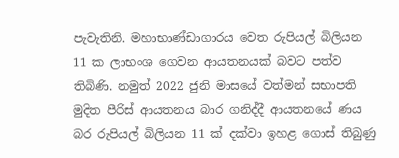පැවැතිනි. මහාභාණ්ඩාගාරය වෙත රුපියල් බිලියන 11 ක ලාභංශ ගෙවන ආයතනයක් බවට පත්ව තිබිණි. නමුත් 2022 ජුනි මාසයේ වත්මන් සභාපති මුදිත පීරිස් ආයතනය බාර ගනිද්දී ආයතනයේ ණය බර රුපියල් බිලියන 11 ක් දක්වා ඉහළ ගොස් තිබුණු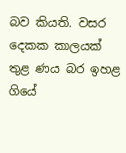බව කියති. වසර දෙකක කාලයක් තුළ ණය බර ඉහළ ගියේ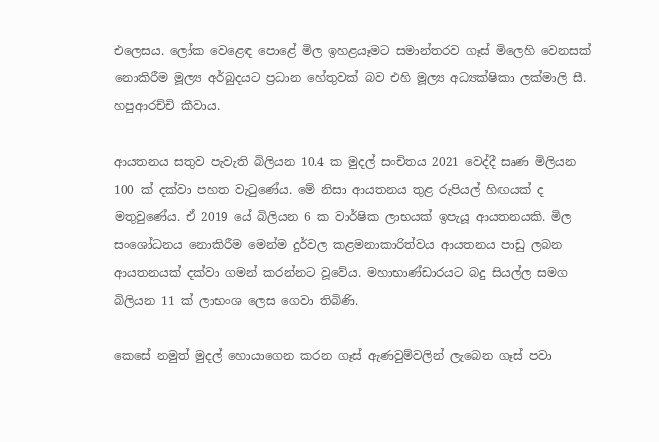එලෙසය. ලෝක වෙළෙඳ පොළේ මිල ඉහළයෑමට සමාන්තරව ගෑස් මිලෙහි වෙනසක් නොකිරීම මූල්‍ය අර්බුදයට ප්‍රධාන හේතුවක් බව එහි මූල්‍ය අධ්‍යක්ෂිකා ලක්මාලි සී. හපුආරච්චි කීවාය.

ආයතනය සතුව පැවැති බිලියන 10.4 ක මුදල් සංචිතය 2021 වෙද්දී සෘණ මිලියන 100 ක් දක්වා පහත වැටුණේය. මේ නිසා ආයතනය තුළ රුපියල් හිඟයක් ද මතුවුණේය. ඒ 2019 යේ බිලියන 6 ක වාර්ෂික ලාභයක් ඉපැයූ ආයතනයකි. මිල සංශෝධනය නොකිරීම මෙන්ම දුර්වල කළමනාකාරිත්වය ආයතනය පාඩු ලබන ආයතනයක් දක්වා ගමන් කරන්නට වූවේය. මහාභාණ්ඩාරයට බදු සියල්ල සමග බිලියන 11 ක් ලාභංශ ලෙස ගෙවා තිබිණි.

කෙසේ නමුත් මුදල් හොයාගෙන කරන ගෑස් ඇණවුම්වලින් ලැබෙන ගෑස් පවා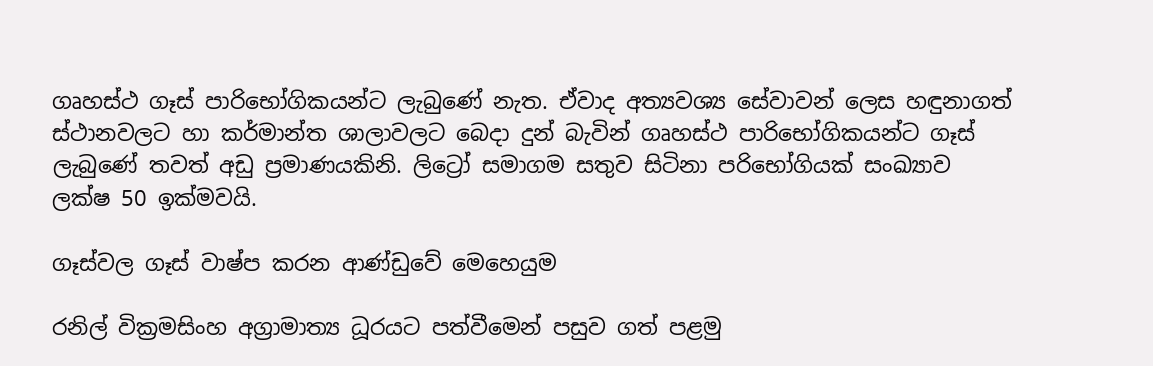ගෘහස්ථ ගෑස් පාරිභෝගිකයන්ට ලැබුණේ නැත. ඒවාද අත්‍යවශ්‍ය සේවාවන් ලෙස හඳුනාගත් ස්ථානවලට හා කර්මාන්ත ශාලාවලට බෙදා දුන් බැවින් ගෘහස්ථ පාරිභෝගිකයන්ට ගෑස් ලැබුණේ තවත් අඩු ප්‍රමාණයකිනි. ලිට්‍රෝ සමාගම සතුව සිටිනා පරිභෝගියක් සංඛ්‍යාව ලක්ෂ 50 ඉක්මවයි.

ගෑස්වල ගෑස් වාෂ්ප කරන ආණ්ඩුවේ මෙහෙයුම

රනිල් වික්‍රමසිංහ අග්‍රාමාත්‍ය ධූරයට පත්වීමෙන් පසුව ගත් පළමු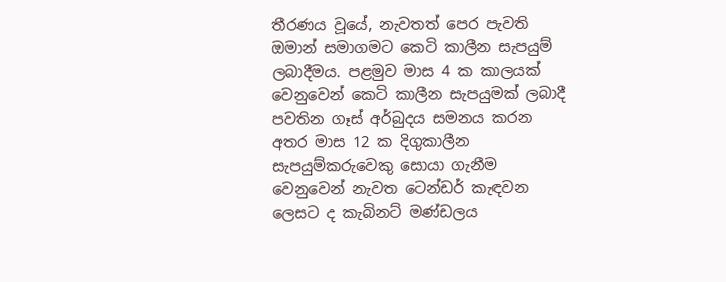තීරණය වූයේ, නැවතත් පෙර පැවති ඔමාන් සමාගමට කෙටි කාලීන සැපයුම් ලබාදීමය. පළමුව මාස 4 ක කාලයක් වෙනුවෙන් කෙටි කාලීන සැපයුමක් ලබාදී පවතින ගෑස් අර්බුදය සමනය කරන අතර මාස 12 ක දිගුකාලීන සැපයුම්කරුවෙකු සොයා ගැනීම වෙනුවෙන් නැවත ටෙන්ඩර් කැඳවන ලෙසට ද කැබිනට් මණ්ඩලය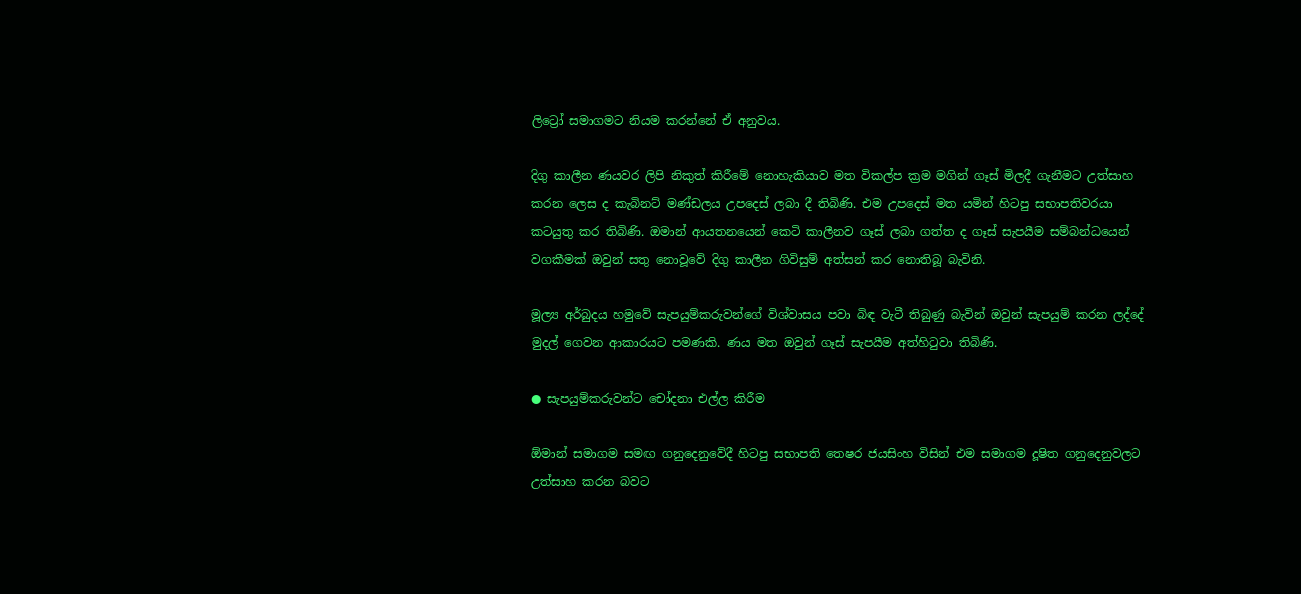ලිට්‍රෝ සමාගමට නියම කරන්නේ ඒ අනුවය.

දිගු කාලීන ණයවර ලිපි නිකුත් කිරීමේ නොහැකියාව මත විකල්ප ක්‍රම මගින් ගෑස් මිලදී ගැනීමට උත්සාහ කරන ලෙස ද කැබිනට් මණ්ඩලය උපදෙස් ලබා දී තිබිණි. එම උපදෙස් මත යමින් හිටපු සභාපතිවරයා කටයුතු කර තිබිණි. ඔමාන් ආයතනයෙන් කෙටි කාලීනව ගෑස් ලබා ගත්ත ද ගෑස් සැපයීම සම්බන්ධයෙන් වගකීමක් ඔවුන් සතු නොවූවේ දිගු කාලීන ගිවිසුම් අත්සන් කර නොතිබූ බැවිනි.

මූල්‍ය අර්බුදය හමුවේ සැපයුම්කරුවන්ගේ විශ්වාසය පවා බිඳ වැටී තිබුණු බැවින් ඔවුන් සැපයුම් කරන ලද්දේ මුදල් ගෙවන ආකාරයට පමණකි. ණය මත ඔවුන් ගෑස් සැපයීම අත්හිටුවා තිබිණි.

● සැපයුම්කරුවන්ට චෝදනා එල්ල කිරීම

ඕමාන් සමාගම සමඟ ගනුදෙනුවේදී හිටපු සභාපති තෙෂර ජයසිංහ විසින් එම සමාගම දූෂිත ගනුදෙනුවලට උත්සාහ කරන බවට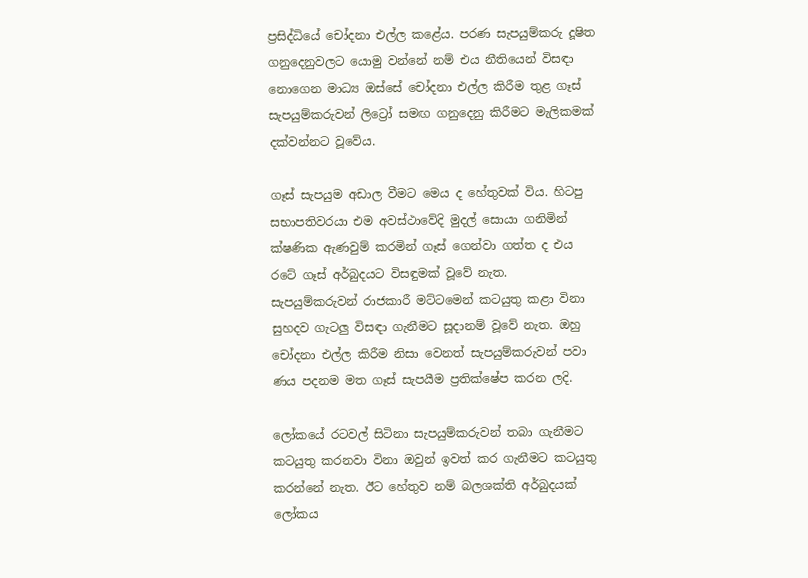ප්‍රසිද්ධියේ චෝදනා එල්ල කළේය. පරණ සැපයුම්කරු දූෂිත ගනුදෙනුවලට යොමු වන්නේ නම් එය නීතියෙන් විසඳා නොගෙන මාධ්‍ය ඔස්සේ චෝදනා එල්ල කිරීම තුළ ගෑස් සැපයුම්කරුවන් ලිට්‍රෝ සමඟ ගනුදෙනු කිරීමට මැලිකමක් දක්වන්නට වූවේය.

ගෑස් සැපයුම අඩාල වීමට මෙය ද හේතුවක් විය. හිටපු සභාපතිවරයා එම අවස්ථාවේදි මුදල් සොයා ගනිමින් ක්ෂණික ඇණවුම් කරමින් ගෑස් ගෙන්වා ගත්ත ද එය රටේ ගෑස් අර්බුදයට විසඳුමක් වූවේ නැත. සැපයුම්කරුවන් රාජකාරී මට්ටමෙන් කටයුතු කළා විනා සුහදව ගැටලු විසඳා ගැනීමට සූදානම් වූවේ නැත. ඔහු චෝදනා එල්ල කිරීම නිසා වෙනත් සැපයුම්කරුවන් පවා ණය පදනම මත ගෑස් සැපයීම ප්‍රතික්ෂේප කරන ලදි.

ලෝකයේ රටවල් සිටිනා සැපයුම්කරුවන් තබා ගැනීමට කටයුතු කරනවා විනා ඔවුන් ඉවත් කර ගැනීමට කටයුතු කරන්නේ නැත. ඊට හේතුව නම් බලශක්ති අර්බුදයක් ලෝකය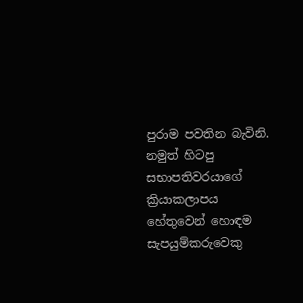පුරාම පවතින බැවිනි. නමුත් හිටපු සභාපතිවරයාගේ ක්‍රියාකලාපය හේතුවෙන් හොඳම සැපයුම්කරුවෙකු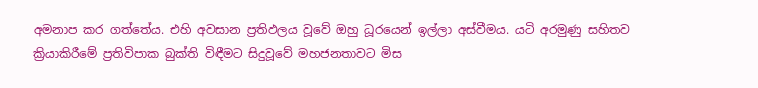අමනාප කර ගත්තේය. එහි අවසාන ප්‍රතිඵලය වූවේ ඔහු ධූරයෙන් ඉල්ලා අස්වීමය. යටි අරමුණු සහිතව ක්‍රියාකිරීමේ ප්‍රතිවිපාක බුක්ති විඳීමට සිදුවූවේ මහජනතාවට මිස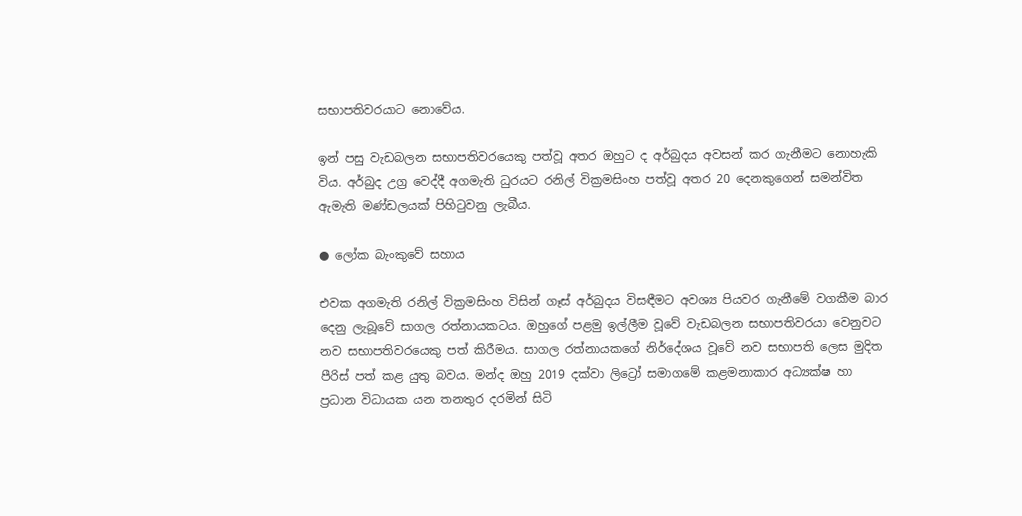සභාපතිවරයාට නොවේය.

ඉන් පසු වැඩබලන සභාපතිවරයෙකු පත්වූ අතර ඔහුට ද අර්බුදය අවසන් කර ගැනීමට නොහැකි විය. අර්බුද උග්‍ර වෙද්දී අගමැති ධුරයට රනිල් වික්‍රමසිංහ පත්වූ අතර 20 දෙනකුගෙන් සමන්විත ඇමැති මණ්ඩලයක් පිහිටුවනු ලැබීය.

● ලෝක බැංකුවේ සහාය

එවක අගමැති රනිල් වික්‍රමසිංහ විසින් ගෑස් අර්බුදය විසඳීමට අවශ්‍ය පියවර ගැනීමේ වගකීම බාර දෙනු ලැබූවේ සාගල රත්නායකටය. ඔහුගේ පළමු ඉල්ලීම වූවේ වැඩබලන සභාපතිවරයා වෙනුවට නව සභාපතිවරයෙකු පත් කිරීමය. සාගල රත්නායකගේ නිර්දේශය වූවේ නව සභාපති ලෙස මුදිත පීරිස් පත් කළ යුතු බවය. මන්ද ඔහු 2019 දක්වා ලිට්‍රෝ සමාගමේ කළමනාකාර අධ්‍යක්ෂ හා ප්‍රධාන විධායක යන තනතුර දරමින් සිටි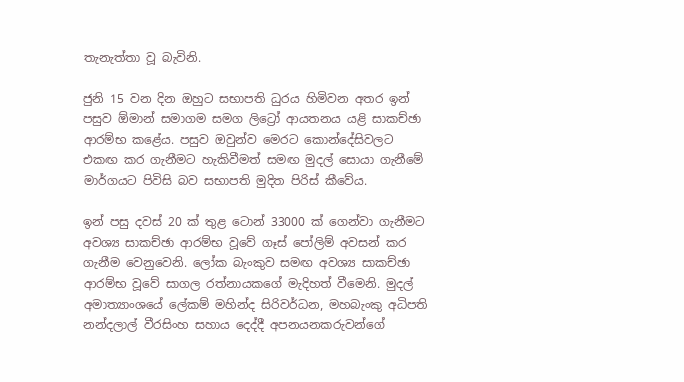තැනැත්තා වූ බැවිනි.

ජුනි 15 වන දින ඔහුට සභාපති ධුරය හිමිවන අතර ඉන් පසුව ඕමාන් සමාගම සමග ලිට්‍රෝ ආයතනය යළි සාකච්ඡා ආරම්භ කළේය. පසුව ඔවුන්ව මෙරට කොන්දේසිවලට එකඟ කර ගැනීමට හැකිවීමත් සමඟ මුදල් සොයා ගැනීමේ මාර්ගයට පිවිසි බව සභාපති මුදිත පිරිස් කීවේය.

ඉන් පසු දවස් 20 ක් තුළ ටොන් 33000 ක් ගෙන්වා ගැනීමට අවශ්‍ය සාකච්ඡා ආරම්භ වූවේ ගෑස් පෝලිම් අවසන් කර ගැනීම වෙනුවෙනි. ලෝක බැංකුව සමඟ අවශ්‍ය සාකච්ඡා ආරම්භ වූවේ සාගල රත්නායකගේ මැදිහත් වීමෙනි. මුදල් අමාත්‍යාංශයේ ලේකම් මහින්ද සිරිවර්ධන, මහබැංකු අධිපති නන්දලාල් වීරසිංහ සහාය දෙද්දී අපනයනකරුවන්ගේ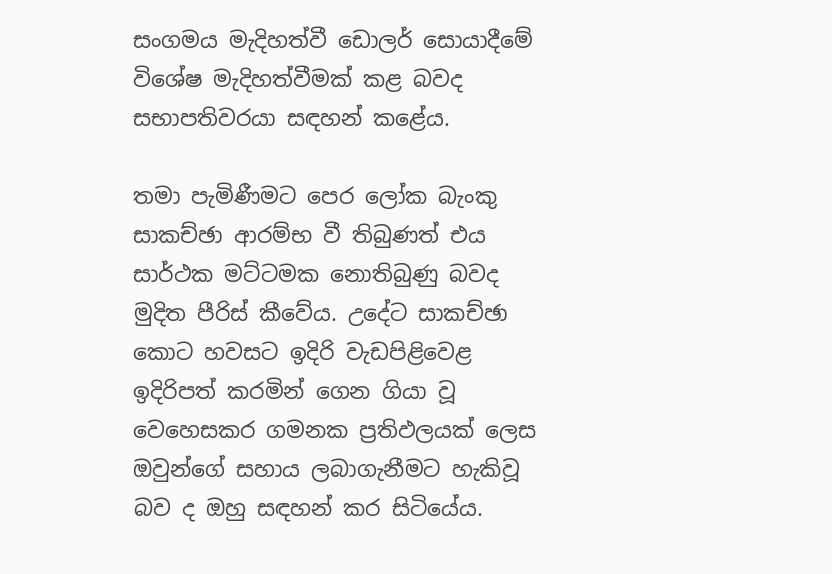සංගමය මැදිහත්වී ඩොලර් සොයාදීමේ විශේෂ මැදිහත්වීමක් කළ බවද සභාපතිවරයා සඳහන් කළේය.

තමා පැමිණීමට පෙර ලෝක බැංකු සාකච්ඡා ආරම්භ වී තිබුණත් එය සාර්ථක මට්ටමක නොතිබුණු බවද මුදිත පීරිස් කීවේය. උදේට සාකච්ඡා කොට හවසට ඉදිරි වැඩපිළිවෙළ ඉදිරිපත් කරමින් ගෙන ගියා වූ වෙහෙසකර ගමනක ප්‍රතිඵලයක් ලෙස ඔවුන්ගේ සහාය ලබාගැනීමට හැකිවූ බව ද ඔහු සඳහන් කර සිටියේය.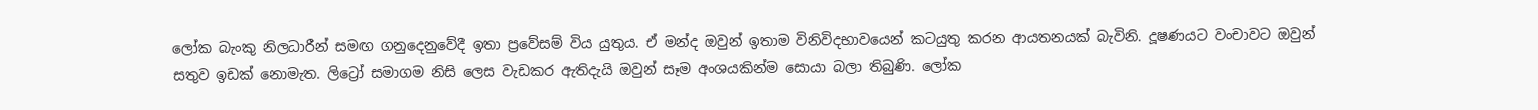ලෝක බැංකු නිලධාරීන් සමඟ ගනුදෙනුවේදී ඉතා ප්‍රවේසම් විය යුතුය. ඒ මන්ද ඔවුන් ඉතාම විනිවිදභාවයෙන් කටයුතු කරන ආයතනයක් බැවිනි. දූෂණයට වංචාවට ඔවුන් සතුව ඉඩක් නොමැත. ලිට්‍රෝ සමාගම නිසි ලෙස වැඩකර ඇතිදැයි ඔවුන් සෑම අංශයකින්ම සොයා බලා තිබුණි. ලෝක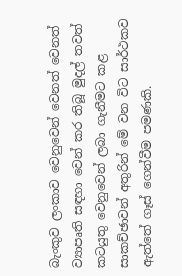බැංකුව ලංකාව වෙනුවෙන් වෙනත් වෙනත් ව්‍යාපෘති සඳහා වෙන් කර තිබූ මුදල් තවත් කටයුතු වෙනුවෙන් ලබා ගැනීමට කළ සාකච්ඡාවන් අතුරින් මේ වන විට සාර්ථකව ඇත්තේ ගෑස් ගෙන්වීම පමණකි.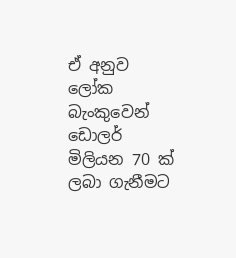ඒ අනුව ලෝක බැංකුවෙන් ඩොලර් මිලියන 70 ක් ලබා ගැනීමට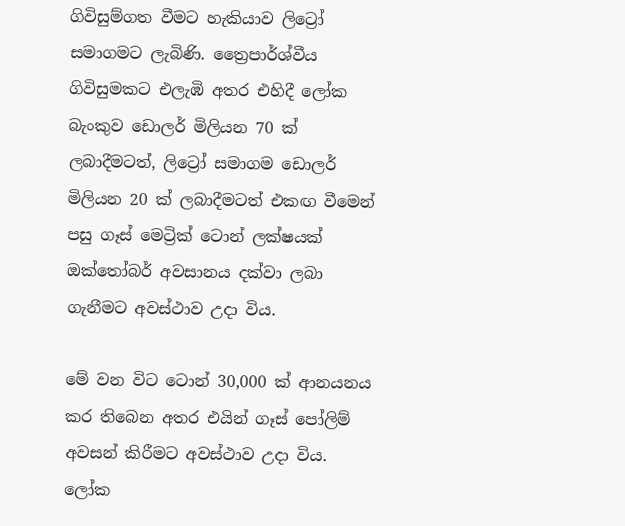ගිවිසුම්ගත වීමට හැකියාව ලිට්‍රෝ සමාගමට ලැබිණි. ත්‍රෛපාර්ශ්වීය ගිවිසුමකට එලැඹි අතර එහිදී ලෝක බැංකුව ඩොලර් මිලියන 70 ක් ලබාදීමටත්, ලිට්‍රෝ සමාගම ඩොලර් මිලියන 20 ක් ලබාදීමටත් එකඟ වීමෙන් පසු ගෑස් මෙට්‍රික් ටොන් ලක්ෂයක් ඔක්තෝබර් අවසානය දක්වා ලබා ගැනීමට අවස්ථාව උදා විය.

මේ වන විට ටොන් 30,000 ක් ආනයනය කර තිබෙන අතර එයින් ගෑස් පෝලිම් අවසන් කිරීමට අවස්ථාව උදා විය. ලෝක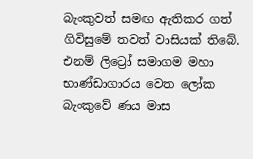බැංකුවත් සමඟ ඇතිකර ගත් ගිවිසුමේ තවත් වාසියක් තිබේ. එනම් ලිට්‍රෝ සමාගම මහා භාණ්ඩාගාරය වෙත ලෝක බැංකුවේ ණය මාස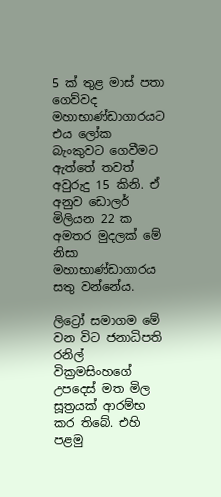5 ක් තුළ මාස් පතා ගෙව්වද මහාභාණ්ඩාගාරයට එය ලෝක බැංකුවට ගෙවීමට ඇත්තේ තවත් අවුරුදු 15 කිනි. ඒ අනුව ඩොලර් මිලියන 22 ක අමතර මුදලක් මේ නිසා මහාභාණ්ඩාගාරය සතු වන්නේය.

ලිට්‍රෝ සමාගම මේ වන විට ජනාධිපති රනිල් වික්‍රමසිංහගේ උපදෙස් මත මිල සූත්‍රයක් ආරම්භ කර තිබේ. එහි පළමු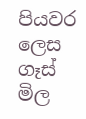පියවර ලෙස ගෑස් මිල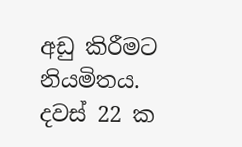අඩු කිරීමට නියමිතය. දවස් 22 ක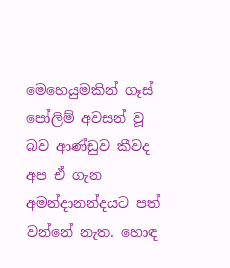මෙහෙයුමකින් ගෑස් පෝලිම් අවසන් වූ බව ආණ්ඩුව කීවද අප ඒ ගැන අමන්දානන්දයට පත් වන්නේ නැත. හොඳ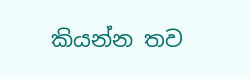කියන්න තව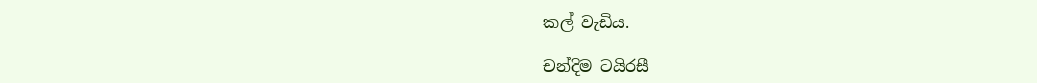කල් වැඩිය.

චන්දිම ටයිරසී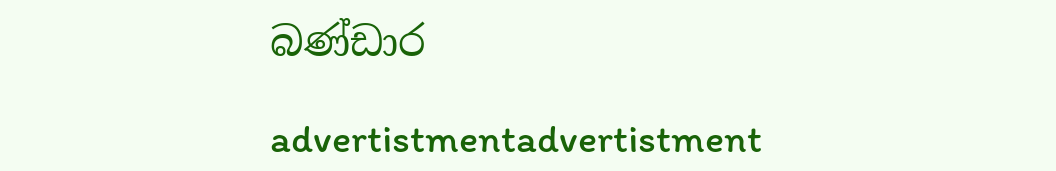බණ්ඩාර

advertistmentadvertistment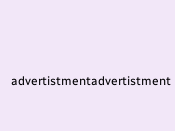advertistmentadvertistment